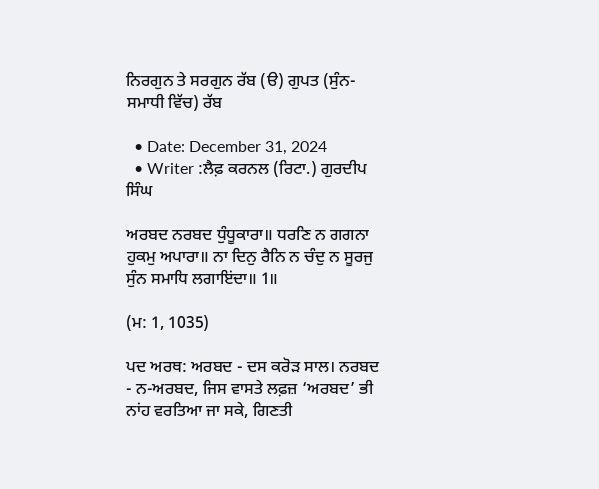ਨਿਰਗੁਨ ਤੇ ਸਰਗੁਨ ਰੱਬ (ੳ) ਗੁਪਤ (ਸੁੰਨ-ਸਮਾਧੀ ਵਿੱਚ) ਰੱਬ

  • Date: December 31, 2024
  • Writer :ਲੈਫ਼ ਕਰਨਲ (ਰਿਟਾ.) ਗੁਰਦੀਪ ਸਿੰਘ

ਅਰਬਦ ਨਰਬਦ ਧੁੰਧੂਕਾਰਾ॥ ਧਰਣਿ ਨ ਗਗਨਾ ਹੁਕਮੁ ਅਪਾਰਾ॥ ਨਾ ਦਿਨੁ ਰੈਨਿ ਨ ਚੰਦੁ ਨ ਸੂਰਜੁ ਸੁੰਨ ਸਮਾਧਿ ਲਗਾਇਂਦਾ॥ 1॥

(ਮ: 1, 1035)

ਪਦ ਅਰਥ: ਅਰਬਦ - ਦਸ ਕਰੋੜ ਸਾਲ। ਨਰਬਦ - ਨ-ਅਰਬਦ, ਜਿਸ ਵਾਸਤੇ ਲਫ਼ਜ਼ ‘ਅਰਬਦ’ ਭੀ ਨਾਂਹ ਵਰਤਿਆ ਜਾ ਸਕੇ, ਗਿਣਤੀ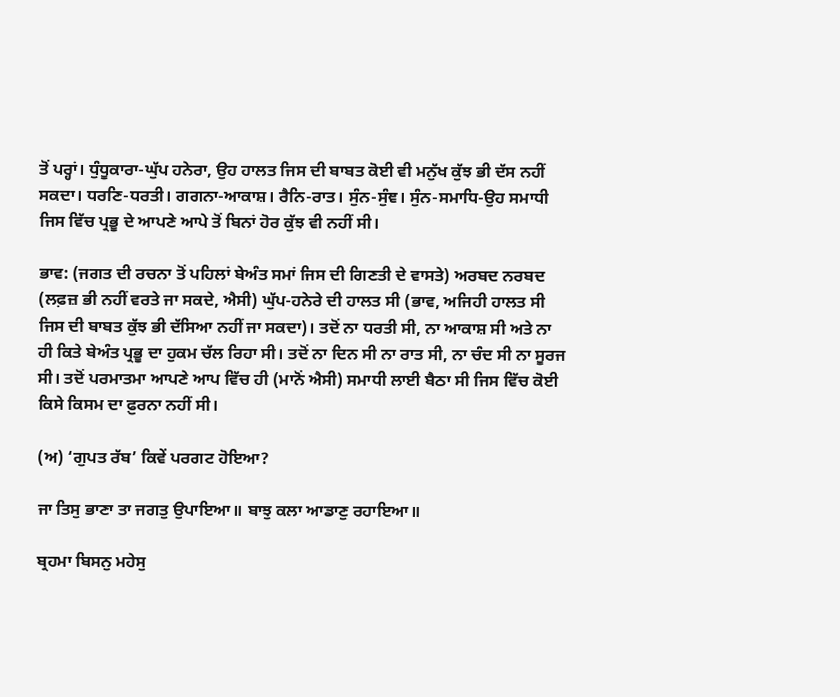ਤੋਂ ਪਰ੍ਹਾਂ। ਧੁੰਧੂਕਾਰਾ-ਘੁੱਪ ਹਨੇਰਾ, ਉਹ ਹਾਲਤ ਜਿਸ ਦੀ ਬਾਬਤ ਕੋਈ ਵੀ ਮਨੁੱਖ ਕੁੱਝ ਭੀ ਦੱਸ ਨਹੀਂ ਸਕਦਾ। ਧਰਣਿ-ਧਰਤੀ। ਗਗਨਾ-ਆਕਾਸ਼। ਰੈਨਿ-ਰਾਤ। ਸੁੰਨ-ਸੁੰਞ। ਸੁੰਨ-ਸਮਾਧਿ-ਉਹ ਸਮਾਧੀ ਜਿਸ ਵਿੱਚ ਪ੍ਰਭੂ ਦੇ ਆਪਣੇ ਆਪੇ ਤੋਂ ਬਿਨਾਂ ਹੋਰ ਕੁੱਝ ਵੀ ਨਹੀਂ ਸੀ।

ਭਾਵ: (ਜਗਤ ਦੀ ਰਚਨਾ ਤੋਂ ਪਹਿਲਾਂ ਬੇਅੰਤ ਸਮਾਂ ਜਿਸ ਦੀ ਗਿਣਤੀ ਦੇ ਵਾਸਤੇ) ਅਰਬਦ ਨਰਬਦ (ਲਫ਼ਜ਼ ਭੀ ਨਹੀਂ ਵਰਤੇ ਜਾ ਸਕਦੇ, ਐਸੀ) ਘੁੱਪ-ਹਨੇਰੇ ਦੀ ਹਾਲਤ ਸੀ (ਭਾਵ, ਅਜਿਹੀ ਹਾਲਤ ਸੀ ਜਿਸ ਦੀ ਬਾਬਤ ਕੁੱਝ ਭੀ ਦੱਸਿਆ ਨਹੀਂ ਜਾ ਸਕਦਾ)। ਤਦੋਂ ਨਾ ਧਰਤੀ ਸੀ, ਨਾ ਆਕਾਸ਼ ਸੀ ਅਤੇ ਨਾ ਹੀ ਕਿਤੇ ਬੇਅੰਤ ਪ੍ਰਭੂ ਦਾ ਹੁਕਮ ਚੱਲ ਰਿਹਾ ਸੀ। ਤਦੋਂ ਨਾ ਦਿਨ ਸੀ ਨਾ ਰਾਤ ਸੀ, ਨਾ ਚੰਦ ਸੀ ਨਾ ਸੂਰਜ ਸੀ। ਤਦੋਂ ਪਰਮਾਤਮਾ ਆਪਣੇ ਆਪ ਵਿੱਚ ਹੀ (ਮਾਨੋਂ ਐਸੀ) ਸਮਾਧੀ ਲਾਈ ਬੈਠਾ ਸੀ ਜਿਸ ਵਿੱਚ ਕੋਈ ਕਿਸੇ ਕਿਸਮ ਦਾ ਫ਼ੁਰਨਾ ਨਹੀਂ ਸੀ।

(ਅ) ‘ਗੁਪਤ ਰੱਬ’ ਕਿਵੇਂ ਪਰਗਟ ਹੋਇਆ?

ਜਾ ਤਿਸੁ ਭਾਣਾ ਤਾ ਜਗਤੁ ਉਪਾਇਆ॥ ਬਾਝੁ ਕਲਾ ਆਡਾਣੁ ਰਹਾਇਆ॥

ਬ੍ਰਹਮਾ ਬਿਸਨੁ ਮਹੇਸੁ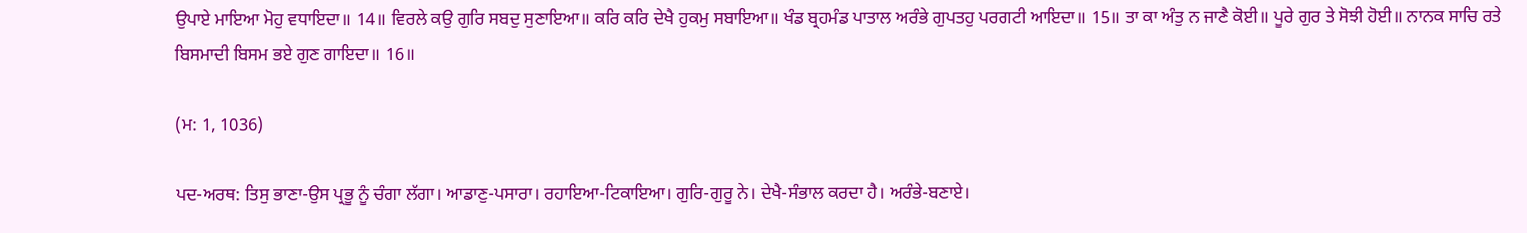ਉਪਾਏ ਮਾਇਆ ਮੋਹੁ ਵਧਾਇਦਾ॥ 14॥ ਵਿਰਲੇ ਕਉ ਗੁਰਿ ਸਬਦੁ ਸੁਣਾਇਆ॥ ਕਰਿ ਕਰਿ ਦੇਖੈ ਹੁਕਮੁ ਸਬਾਇਆ॥ ਖੰਡ ਬ੍ਰਹਮੰਡ ਪਾਤਾਲ ਅਰੰਭੇ ਗੁਪਤਹੁ ਪਰਗਟੀ ਆਇਦਾ॥ 15॥ ਤਾ ਕਾ ਅੰਤੁ ਨ ਜਾਣੈ ਕੋਈ॥ ਪੂਰੇ ਗੁਰ ਤੇ ਸੋਝੀ ਹੋਈ॥ ਨਾਨਕ ਸਾਚਿ ਰਤੇ ਬਿਸਮਾਦੀ ਬਿਸਮ ਭਏ ਗੁਣ ਗਾਇਦਾ॥ 16॥

(ਮ: 1, 1036)

ਪਦ-ਅਰਥ: ਤਿਸੁ ਭਾਣਾ-ਉਸ ਪ੍ਰਭੂ ਨੂੰ ਚੰਗਾ ਲੱਗਾ। ਆਡਾਣੁ-ਪਸਾਰਾ। ਰਹਾਇਆ-ਟਿਕਾਇਆ। ਗੁਰਿ-ਗੁਰੂ ਨੇ। ਦੇਖੈ-ਸੰਭਾਲ ਕਰਦਾ ਹੈ। ਅਰੰਭੇ-ਬਣਾਏ।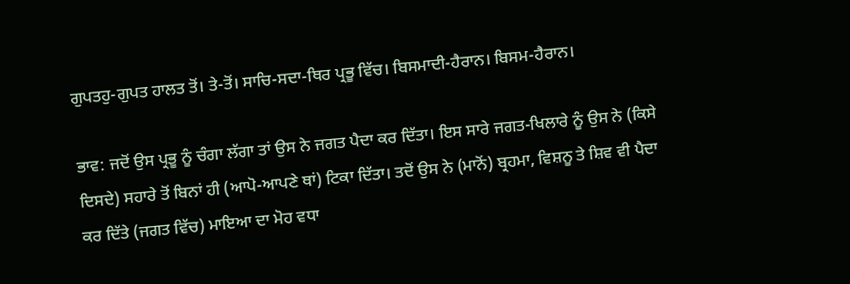ਗੁਪਤਹੁ-ਗੁਪਤ ਹਾਲਤ ਤੋਂ। ਤੇ-ਤੋਂ। ਸਾਚਿ-ਸਦਾ-ਥਿਰ ਪ੍ਰਭੂ ਵਿੱਚ। ਬਿਸਮਾਦੀ-ਹੈਰਾਨ। ਬਿਸਮ-ਹੈਰਾਨ।

ਭਾਵ: ਜਦੋਂ ਉਸ ਪ੍ਰਭੂ ਨੂੰ ਚੰਗਾ ਲੱਗਾ ਤਾਂ ਉਸ ਨੇ ਜਗਤ ਪੈਦਾ ਕਰ ਦਿੱਤਾ। ਇਸ ਸਾਰੇ ਜਗਤ-ਖਿਲਾਰੇ ਨੂੰ ਉਸ ਨੇ (ਕਿਸੇ ਦਿਸਦੇ) ਸਹਾਰੇ ਤੋਂ ਬਿਨਾਂ ਹੀ (ਆਪੋ-ਆਪਣੇ ਥਾਂ) ਟਿਕਾ ਦਿੱਤਾ। ਤਦੋਂ ਉਸ ਨੇ (ਮਾਨੋਂ) ਬ੍ਰਹਮਾ, ਵਿਸ਼ਨੂ ਤੇ ਸ਼ਿਵ ਵੀ ਪੈਦਾ ਕਰ ਦਿੱਤੇ (ਜਗਤ ਵਿੱਚ) ਮਾਇਆ ਦਾ ਮੋਹ ਵਧਾ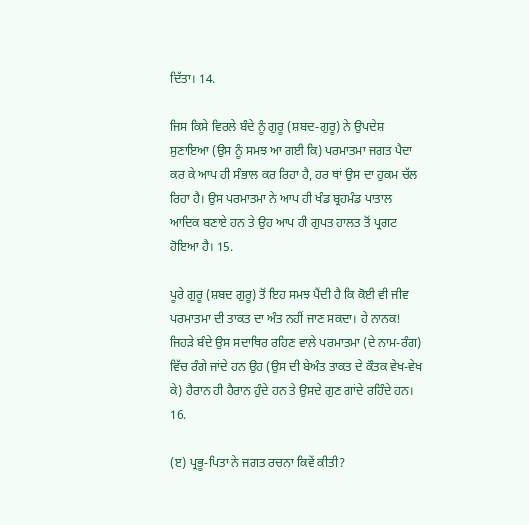ਦਿੱਤਾ। 14.

ਜਿਸ ਕਿਸੇ ਵਿਰਲੇ ਬੰਦੇ ਨੂੰ ਗੁਰੂ (ਸ਼ਬਦ-ਗੁਰੂ) ਨੇ ਉਪਦੇਸ਼ ਸੁਣਾਇਆ (ਉਸ ਨੂੰ ਸਮਝ ਆ ਗਈ ਕਿ) ਪਰਮਾਤਮਾ ਜਗਤ ਪੈਦਾ ਕਰ ਕੇ ਆਪ ਹੀ ਸੰਭਾਲ ਕਰ ਰਿਹਾ ਹੈ, ਹਰ ਥਾਂ ਉਸ ਦਾ ਹੁਕਮ ਚੱਲ ਰਿਹਾ ਹੈ। ਉਸ ਪਰਮਾਤਮਾ ਨੇ ਆਪ ਹੀ ਖੰਡ ਬ੍ਰਹਮੰਡ ਪਾਤਾਲ ਆਦਿਕ ਬਣਾਏ ਹਨ ਤੇ ਉਹ ਆਪ ਹੀ ਗੁਪਤ ਹਾਲਤ ਤੋਂ ਪ੍ਰਗਟ ਹੋਇਆ ਹੈ। 15.

ਪੂਰੇ ਗੁਰੂ (ਸ਼ਬਦ ਗੁਰੂ) ਤੋਂ ਇਹ ਸਮਝ ਪੈਂਦੀ ਹੈ ਕਿ ਕੋਈ ਵੀ ਜੀਵ ਪਰਮਾਤਮਾ ਦੀ ਤਾਕਤ ਦਾ ਅੰਤ ਨਹੀਂ ਜਾਣ ਸਕਦਾ। ਹੇ ਨਾਨਕ! ਜਿਹੜੇ ਬੰਦੇ ਉਸ ਸਦਾਥਿਰ ਰਹਿਣ ਵਾਲੇ ਪਰਮਾਤਮਾ (ਦੇ ਨਾਮ-ਰੰਗ) ਵਿੱਚ ਰੰਗੇ ਜਾਂਦੇ ਹਨ ਉਹ (ਉਸ ਦੀ ਬੇਅੰਤ ਤਾਕਤ ਦੇ ਕੌਤਕ ਵੇਖ-ਵੇਖ ਕੇ) ਹੈਰਾਨ ਹੀ ਹੈਰਾਨ ਹੁੰਦੇ ਹਨ ਤੇ ਉਸਦੇ ਗੁਣ ਗਾਂਦੇ ਰਹਿੰਦੇ ਹਨ। 16.

(ੲ) ਪ੍ਰਭੂ-ਪਿਤਾ ਨੇ ਜਗਤ ਰਚਨਾ ਕਿਵੇਂ ਕੀਤੀ?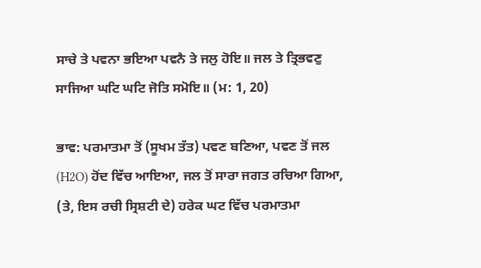ਸਾਚੇ ਤੇ ਪਵਨਾ ਭਇਆ ਪਵਨੈ ਤੇ ਜਲੁ ਹੋਇ॥ ਜਲ ਤੇ ਤ੍ਰਿਭਵਣੁ ਸਾਜਿਆ ਘਟਿ ਘਟਿ ਜੋਤਿ ਸਮੋਇ॥ (ਮ: 1, 20)

ਭਾਵ: ਪਰਮਾਤਮਾ ਤੋਂ (ਸੂਖਮ ਤੱਤ) ਪਵਣ ਬਣਿਆ, ਪਵਣ ਤੋਂ ਜਲ (H2O) ਹੋਂਦ ਵਿੱਚ ਆਇਆ, ਜਲ ਤੋਂ ਸਾਰਾ ਜਗਤ ਰਚਿਆ ਗਿਆ, (ਤੇ, ਇਸ ਰਚੀ ਸ੍ਰਿਸ਼ਟੀ ਦੇ) ਹਰੇਕ ਘਟ ਵਿੱਚ ਪਰਮਾਤਮਾ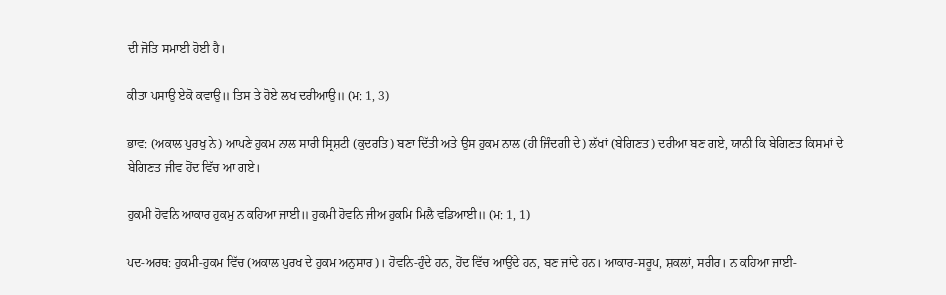ਦੀ ਜੋਤਿ ਸਮਾਈ ਹੋਈ ਹੈ।

ਕੀਤਾ ਪਸਾਉ ਏਕੋ ਕਵਾਉ॥ ਤਿਸ ਤੇ ਹੋਏ ਲਖ ਦਰੀਆਉ॥ (ਮ: 1, 3)

ਭਾਵ: (ਅਕਾਲ ਪੁਰਖੁ ਨੇ) ਆਪਣੇ ਹੁਕਮ ਨਾਲ ਸਾਰੀ ਸ੍ਰਿਸ਼ਟੀ (ਕੁਦਰਤਿ) ਬਣਾ ਦਿੱਤੀ ਅਤੇ ਉਸ ਹੁਕਮ ਨਾਲ (ਹੀ ਜਿੰਦਗੀ ਦੇ) ਲੱਖਾਂ (ਬੇਗਿਣਤ) ਦਰੀਆ ਬਣ ਗਏ, ਯਾਨੀ ਕਿ ਬੇਗਿਣਤ ਕਿਸਮਾਂ ਦੇ ਬੇਗਿਣਤ ਜੀਵ ਹੋਂਦ ਵਿੱਚ ਆ ਗਏ।

ਹੁਕਮੀ ਹੋਵਨਿ ਆਕਾਰ ਹੁਕਮੁ ਨ ਕਹਿਆ ਜਾਈ॥ ਹੁਕਮੀ ਹੋਵਨਿ ਜੀਅ ਹੁਕਮਿ ਮਿਲੈ ਵਡਿਆਈ॥ (ਮ: 1, 1)

ਪਦ-ਅਰਥ: ਹੁਕਮੀ-ਹੁਕਮ ਵਿੱਚ (ਅਕਾਲ ਪੁਰਖ ਦੇ ਹੁਕਮ ਅਨੁਸਾਰ)। ਹੋਵਨਿ-ਹੁੰਦੇ ਹਨ, ਹੋਂਦ ਵਿੱਚ ਆਉਂਦੇ ਹਨ, ਬਣ ਜਾਂਦੇ ਹਨ। ਆਕਾਰ-ਸਰੂਪ, ਸ਼ਕਲਾਂ, ਸਰੀਰ। ਨ ਕਹਿਆ ਜਾਈ-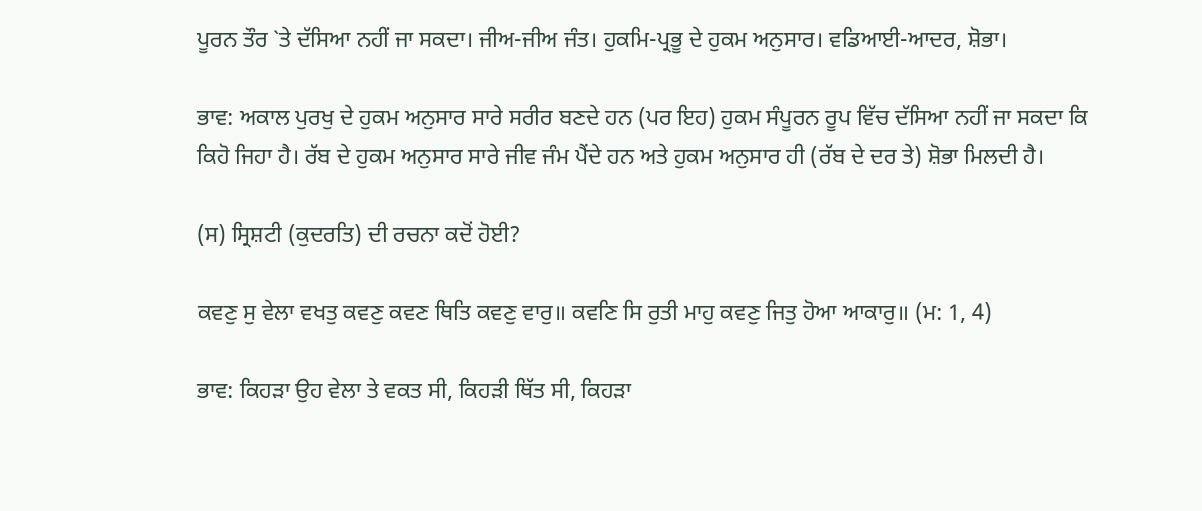ਪੂਰਨ ਤੌਰ `ਤੇ ਦੱਸਿਆ ਨਹੀਂ ਜਾ ਸਕਦਾ। ਜੀਅ-ਜੀਅ ਜੰਤ। ਹੁਕਮਿ-ਪ੍ਰਭੂ ਦੇ ਹੁਕਮ ਅਨੁਸਾਰ। ਵਡਿਆਈ-ਆਦਰ, ਸ਼ੋਭਾ।

ਭਾਵ: ਅਕਾਲ ਪੁਰਖੁ ਦੇ ਹੁਕਮ ਅਨੁਸਾਰ ਸਾਰੇ ਸਰੀਰ ਬਣਦੇ ਹਨ (ਪਰ ਇਹ) ਹੁਕਮ ਸੰਪੂਰਨ ਰੂਪ ਵਿੱਚ ਦੱਸਿਆ ਨਹੀਂ ਜਾ ਸਕਦਾ ਕਿ ਕਿਹੋ ਜਿਹਾ ਹੈ। ਰੱਬ ਦੇ ਹੁਕਮ ਅਨੁਸਾਰ ਸਾਰੇ ਜੀਵ ਜੰਮ ਪੈਂਦੇ ਹਨ ਅਤੇ ਹੁਕਮ ਅਨੁਸਾਰ ਹੀ (ਰੱਬ ਦੇ ਦਰ ਤੇ) ਸ਼ੋਭਾ ਮਿਲਦੀ ਹੈ।

(ਸ) ਸ੍ਰਿਸ਼ਟੀ (ਕੁਦਰਤਿ) ਦੀ ਰਚਨਾ ਕਦੋਂ ਹੋਈ?

ਕਵਣੁ ਸੁ ਵੇਲਾ ਵਖਤੁ ਕਵਣੁ ਕਵਣ ਥਿਤਿ ਕਵਣੁ ਵਾਰੁ॥ ਕਵਣਿ ਸਿ ਰੁਤੀ ਮਾਹੁ ਕਵਣੁ ਜਿਤੁ ਹੋਆ ਆਕਾਰੁ॥ (ਮ: 1, 4)

ਭਾਵ: ਕਿਹੜਾ ਉਹ ਵੇਲਾ ਤੇ ਵਕਤ ਸੀ, ਕਿਹੜੀ ਥਿੱਤ ਸੀ, ਕਿਹੜਾ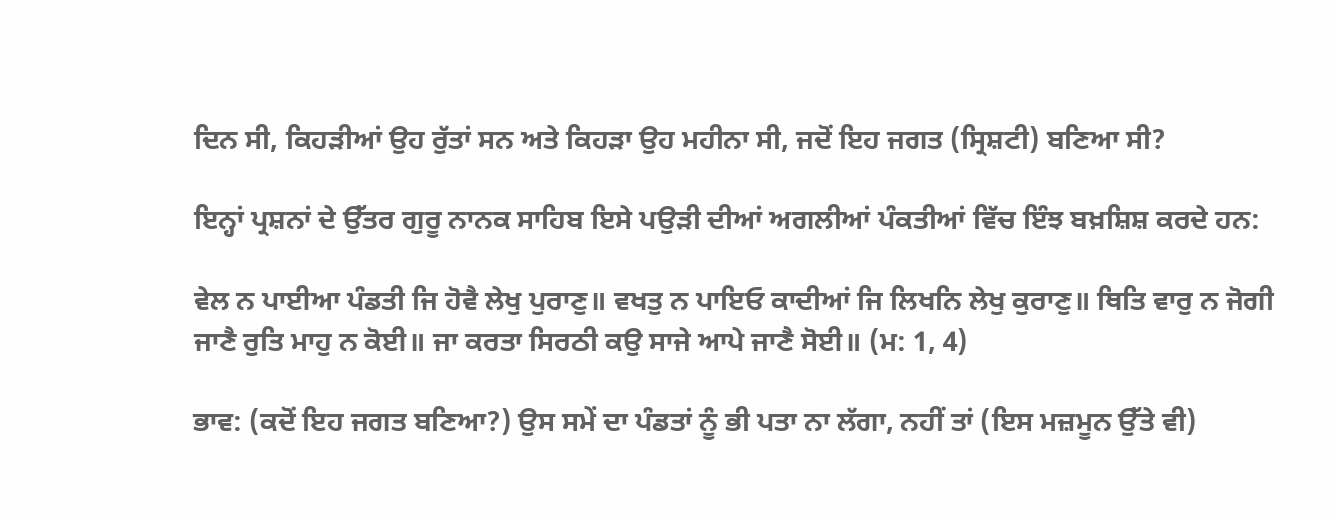ਦਿਨ ਸੀ, ਕਿਹੜੀਆਂ ਉਹ ਰੁੱਤਾਂ ਸਨ ਅਤੇ ਕਿਹੜਾ ਉਹ ਮਹੀਨਾ ਸੀ, ਜਦੋਂ ਇਹ ਜਗਤ (ਸ੍ਰਿਸ਼ਟੀ) ਬਣਿਆ ਸੀ?

ਇਨ੍ਹਾਂ ਪ੍ਰਸ਼ਨਾਂ ਦੇ ਉੱਤਰ ਗੁਰੂ ਨਾਨਕ ਸਾਹਿਬ ਇਸੇ ਪਉੜੀ ਦੀਆਂ ਅਗਲੀਆਂ ਪੰਕਤੀਆਂ ਵਿੱਚ ਇੰਝ ਬਖ਼ਸ਼ਿਸ਼ ਕਰਦੇ ਹਨ:

ਵੇਲ ਨ ਪਾਈਆ ਪੰਡਤੀ ਜਿ ਹੋਵੈ ਲੇਖੁ ਪੁਰਾਣੁ॥ ਵਖਤੁ ਨ ਪਾਇਓ ਕਾਦੀਆਂ ਜਿ ਲਿਖਨਿ ਲੇਖੁ ਕੁਰਾਣੁ॥ ਥਿਤਿ ਵਾਰੁ ਨ ਜੋਗੀ ਜਾਣੈ ਰੁਤਿ ਮਾਹੁ ਨ ਕੋਈ॥ ਜਾ ਕਰਤਾ ਸਿਰਠੀ ਕਉ ਸਾਜੇ ਆਪੇ ਜਾਣੈ ਸੋਈ॥ (ਮ: 1, 4)

ਭਾਵ: (ਕਦੋਂ ਇਹ ਜਗਤ ਬਣਿਆ?) ਉਸ ਸਮੇਂ ਦਾ ਪੰਡਤਾਂ ਨੂੰ ਭੀ ਪਤਾ ਨਾ ਲੱਗਾ, ਨਹੀਂ ਤਾਂ (ਇਸ ਮਜ਼ਮੂਨ ਉੱਤੇ ਵੀ)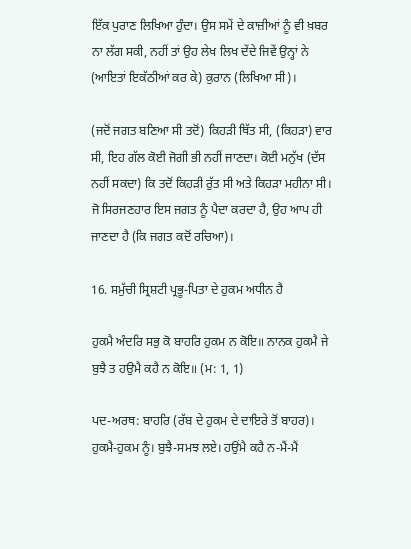ਇੱਕ ਪੁਰਾਣ ਲਿਖਿਆ ਹੁੰਦਾ। ਉਸ ਸਮੇਂ ਦੇ ਕਾਜ਼ੀਆਂ ਨੂੰ ਵੀ ਖ਼ਬਰ ਨਾ ਲੱਗ ਸਕੀ, ਨਹੀਂ ਤਾਂ ਉਹ ਲੇਖ ਲਿਖ ਦੇਂਦੇ ਜਿਵੇਂ ਉਨ੍ਹਾਂ ਨੇ (ਆਇਤਾਂ ਇਕੱਠੀਆਂ ਕਰ ਕੇ) ਕੁਰਾਨ (ਲਿਖਿਆ ਸੀ)।

(ਜਦੋਂ ਜਗਤ ਬਣਿਆ ਸੀ ਤਦੋਂ) ਕਿਹੜੀ ਥਿੱਤ ਸੀ, (ਕਿਹੜਾ) ਵਾਰ ਸੀ, ਇਹ ਗੱਲ ਕੋਈ ਜੋਗੀ ਭੀ ਨਹੀਂ ਜਾਣਦਾ। ਕੋਈ ਮਨੁੱਖ (ਦੱਸ ਨਹੀਂ ਸਕਦਾ) ਕਿ ਤਦੋਂ ਕਿਹੜੀ ਰੁੱਤ ਸੀ ਅਤੇ ਕਿਹੜਾ ਮਹੀਨਾ ਸੀ। ਜੋ ਸਿਰਜਣਹਾਰ ਇਸ ਜਗਤ ਨੂੰ ਪੈਦਾ ਕਰਦਾ ਹੈ, ਉਹ ਆਪ ਹੀ ਜਾਣਦਾ ਹੈ (ਕਿ ਜਗਤ ਕਦੋਂ ਰਚਿਆ)।

16. ਸਮੁੱਚੀ ਸ੍ਰਿਸ਼ਟੀ ਪ੍ਰਭੂ-ਪਿਤਾ ਦੇ ਹੁਕਮ ਅਧੀਨ ਹੈ

ਹੁਕਮੈ ਅੰਦਰਿ ਸਭੁ ਕੋ ਬਾਹਰਿ ਹੁਕਮ ਨ ਕੋਇ॥ ਨਾਨਕ ਹੁਕਮੈ ਜੇ ਬੁਝੈ ਤ ਹਉਮੈ ਕਹੈ ਨ ਕੋਇ॥ (ਮ: 1, 1)

ਪਦ-ਅਰਥ: ਬਾਹਰਿ (ਰੱਬ ਦੇ ਹੁਕਮ ਦੇ ਦਾਇਰੇ ਤੋਂ ਬਾਹਰ)। ਹੁਕਮੈ-ਹੁਕਮ ਨੂੰ। ਬੁਝੈ-ਸਮਝ ਲਏ। ਹਉਂਮੈ ਕਹੈ ਨ-ਮੈਂ-ਮੈਂ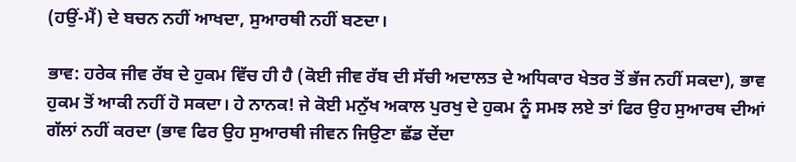(ਹਉਂ-ਮੈਂ) ਦੇ ਬਚਨ ਨਹੀਂ ਆਖਦਾ, ਸੁਆਰਥੀ ਨਹੀਂ ਬਣਦਾ।

ਭਾਵ: ਹਰੇਕ ਜੀਵ ਰੱਬ ਦੇ ਹੁਕਮ ਵਿੱਚ ਹੀ ਹੈ (ਕੋਈ ਜੀਵ ਰੱਬ ਦੀ ਸੱਚੀ ਅਦਾਲਤ ਦੇ ਅਧਿਕਾਰ ਖੇਤਰ ਤੋਂ ਭੱਜ ਨਹੀਂ ਸਕਦਾ), ਭਾਵ ਹੁਕਮ ਤੋਂ ਆਕੀ ਨਹੀਂ ਹੋ ਸਕਦਾ। ਹੇ ਨਾਨਕ! ਜੇ ਕੋਈ ਮਨੁੱਖ ਅਕਾਲ ਪੁਰਖੁ ਦੇ ਹੁਕਮ ਨੂੰ ਸਮਝ ਲਏ ਤਾਂ ਫਿਰ ਉਹ ਸੁਆਰਥ ਦੀਆਂ ਗੱਲਾਂ ਨਹੀਂ ਕਰਦਾ (ਭਾਵ ਫਿਰ ਉਹ ਸੁਆਰਥੀ ਜੀਵਨ ਜਿਉਣਾ ਛੱਡ ਦੇਂਦਾ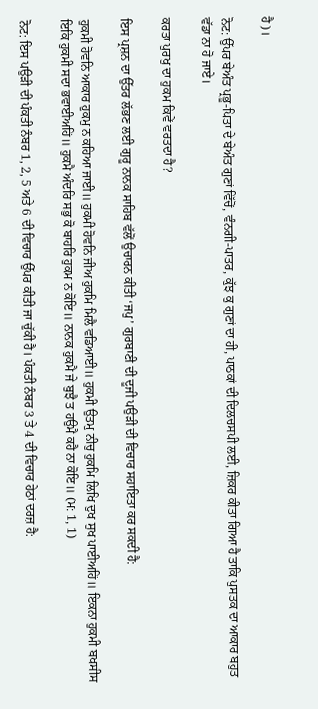ਹੈ)।

ਨੋਟ: ਉੱਪਰ ਬੇਅੰਤ ਪ੍ਰਭੂ-ਪਿਤਾ ਦੇ ਬੇਅੰਤ ਗੁਣਾਂ ਵਿੱਚੋਂ, ਵੰਨਗੀ-ਪਾਤਰ, ਕੁੱਝ ਕੁ ਗੁਣਾਂ ਦਾ ਹੀ, ਪਾਠਕਾਂ ਦੀ ਦਿਲਚਸਪੀ ਲਈ, ਜ਼ਿਕਰ ਕੀਤਾ ਗਿਆ ਹੈ ਤਾਕਿ ਪੁਸਤਕ ਦਾ ਆਕਾਰ ਬਹੁਤ ਵੱਡਾ ਨਾ ਹੋ ਜਾਏ।

ਕਰਤਾ ਪੁਰਖੁ ਦਾ ਹੁਕਮ ਕਿਵੇਂ ਵਰਤਦਾ ਹੈ?

ਇਸ ਪ੍ਰਸ਼ਨ ਦਾ ਉੱਤਰ ਲੱਭਣ ਲਈ ਗੁਰੂ ਨਾਨਕ ਸਾਹਿਬ ਵੱਲੋਂ ਉਚਾਰਨ ਕੀਤੀ ‘ਜਪੁ’ ਗੁਰਬਾਣੀ ਦੀ ਦੂਜੀ ਪਉੜੀ ਦੀ ਵਿਚਾਰ ਸਹਾਇਤਾ ਕਰ ਸਕਦੀ ਹੈ:

ਹੁਕਮੀ ਹੋਵਨਿ ਆਕਾਰ ਹੁਕਮੁ ਨ ਕਹਿਆ ਜਾਈ॥ ਹੁਕਮੀ ਹੋਵਨਿ ਜੀਅ ਹੁਕਮਿ ਮਿਲੈ ਵਡਿਆਈ॥ ਹੁਕਮੀ ਉਤਮੁ ਨੀਚੁ ਹੁਕਮਿ ਲਿਖਿ ਦੁਖ ਸੁਖ ਪਾਈਅਹਿਂ॥ ਇਕਨਾ ਹੁਕਮੀ ਬਖਸੀਸ ਇਕਿ ਹੁਕਮੀ ਸਦਾ ਭਵਾਈਅਹਿਂ॥ ਹੁਕਮੈ ਅੰਦਰਿ ਸਭੁ ਕੋ ਬਾਹਰਿ ਹੁਕਮ ਨ ਕੋਇ॥ ਨਾਨਕ ਹੁਕਮੈ ਜੇ ਬੁਝੈ ਤ ਹਉਮੈ ਕਹੈ ਨਾ ਕੋਇ॥ (ਮ: 1, 1)

ਨੋਟ: ਇਸ ਪਉੜੀ ਦੀ ਪੰਕਤੀ ਨੰਬਰ 1, 2, 5 ਅਤੇ 6 ਦੀ ਵਿਚਾਰ ਉੱਪਰ ਕੀਤੀ ਜਾ ਚੁੱਕੀ ਹੈ। ਪੰਕਤੀ ਨੰਬਰ 3 ਤੇ 4 ਦੀ ਵਿਚਾਰ ਹੇਠਾਂ ਦਰਜ਼ ਹੈ: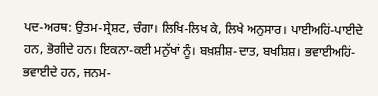ਪਦ-ਅਰਥ: ਉਤਮ-ਸ੍ਰੇਸ਼ਟ, ਚੰਗਾ। ਲਿਖਿ-ਲਿਖ ਕੇ, ਲਿਖੇ ਅਨੁਸਾਰ। ਪਾਈਅਹਿਂ-ਪਾਈਦੇ ਹਨ, ਭੋਗੀਦੇ ਹਨ। ਇਕਨਾ-ਕਈ ਮਨੁੱਖਾਂ ਨੂੰ। ਬਖ਼ਸ਼ੀਸ਼-ਦਾਤ, ਬਖਸ਼ਿਸ਼। ਭਵਾਈਅਹਿਂ-ਭਵਾਈਦੇ ਹਨ, ਜਨਮ-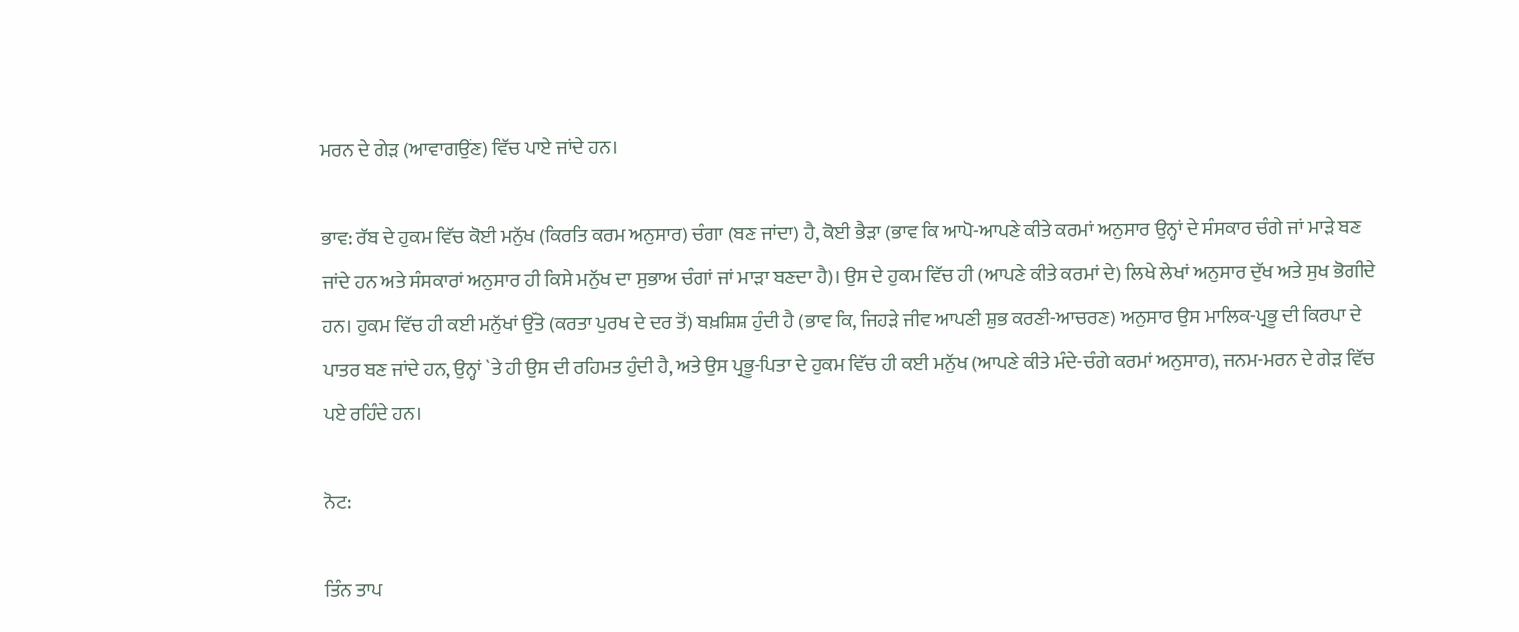ਮਰਨ ਦੇ ਗੇੜ (ਆਵਾਗਉਂਣ) ਵਿੱਚ ਪਾਏ ਜਾਂਦੇ ਹਨ।

ਭਾਵ: ਰੱਬ ਦੇ ਹੁਕਮ ਵਿੱਚ ਕੋਈ ਮਨੁੱਖ (ਕਿਰਤਿ ਕਰਮ ਅਨੁਸਾਰ) ਚੰਗਾ (ਬਣ ਜਾਂਦਾ) ਹੈ, ਕੋਈ ਭੈੜਾ (ਭਾਵ ਕਿ ਆਪੋ-ਆਪਣੇ ਕੀਤੇ ਕਰਮਾਂ ਅਨੁਸਾਰ ਉਨ੍ਹਾਂ ਦੇ ਸੰਸਕਾਰ ਚੰਗੇ ਜਾਂ ਮਾੜੇ ਬਣ ਜਾਂਦੇ ਹਨ ਅਤੇ ਸੰਸਕਾਰਾਂ ਅਨੁਸਾਰ ਹੀ ਕਿਸੇ ਮਨੁੱਖ ਦਾ ਸੁਭਾਅ ਚੰਗਾਂ ਜਾਂ ਮਾੜਾ ਬਣਦਾ ਹੈ)। ਉਸ ਦੇ ਹੁਕਮ ਵਿੱਚ ਹੀ (ਆਪਣੇ ਕੀਤੇ ਕਰਮਾਂ ਦੇ) ਲਿਖੇ ਲੇਖਾਂ ਅਨੁਸਾਰ ਦੁੱਖ ਅਤੇ ਸੁਖ ਭੋਗੀਦੇ ਹਨ। ਹੁਕਮ ਵਿੱਚ ਹੀ ਕਈ ਮਨੁੱਖਾਂ ਉੱਤੇ (ਕਰਤਾ ਪੁਰਖ ਦੇ ਦਰ ਤੋਂ) ਬਖ਼ਸ਼ਿਸ਼ ਹੁੰਦੀ ਹੈ (ਭਾਵ ਕਿ, ਜਿਹੜੇ ਜੀਵ ਆਪਣੀ ਸ਼ੁਭ ਕਰਣੀ-ਆਚਰਣ) ਅਨੁਸਾਰ ਉਸ ਮਾਲਿਕ-ਪ੍ਰਭੂ ਦੀ ਕਿਰਪਾ ਦੇ ਪਾਤਰ ਬਣ ਜਾਂਦੇ ਹਨ, ਉਨ੍ਹਾਂ `ਤੇ ਹੀ ਉਸ ਦੀ ਰਹਿਮਤ ਹੁੰਦੀ ਹੈ, ਅਤੇ ਉਸ ਪ੍ਰਭੂ-ਪਿਤਾ ਦੇ ਹੁਕਮ ਵਿੱਚ ਹੀ ਕਈ ਮਨੁੱਖ (ਆਪਣੇ ਕੀਤੇ ਮੰਦੇ-ਚੰਗੇ ਕਰਮਾਂ ਅਨੁਸਾਰ), ਜਨਮ-ਮਰਨ ਦੇ ਗੇੜ ਵਿੱਚ ਪਏ ਰਹਿੰਦੇ ਹਨ।

ਨੋਟ:

ਤਿੰਨ ਤਾਪ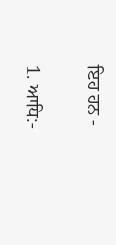ਇਹ ਹਨ -

1. ਆਧਿ:-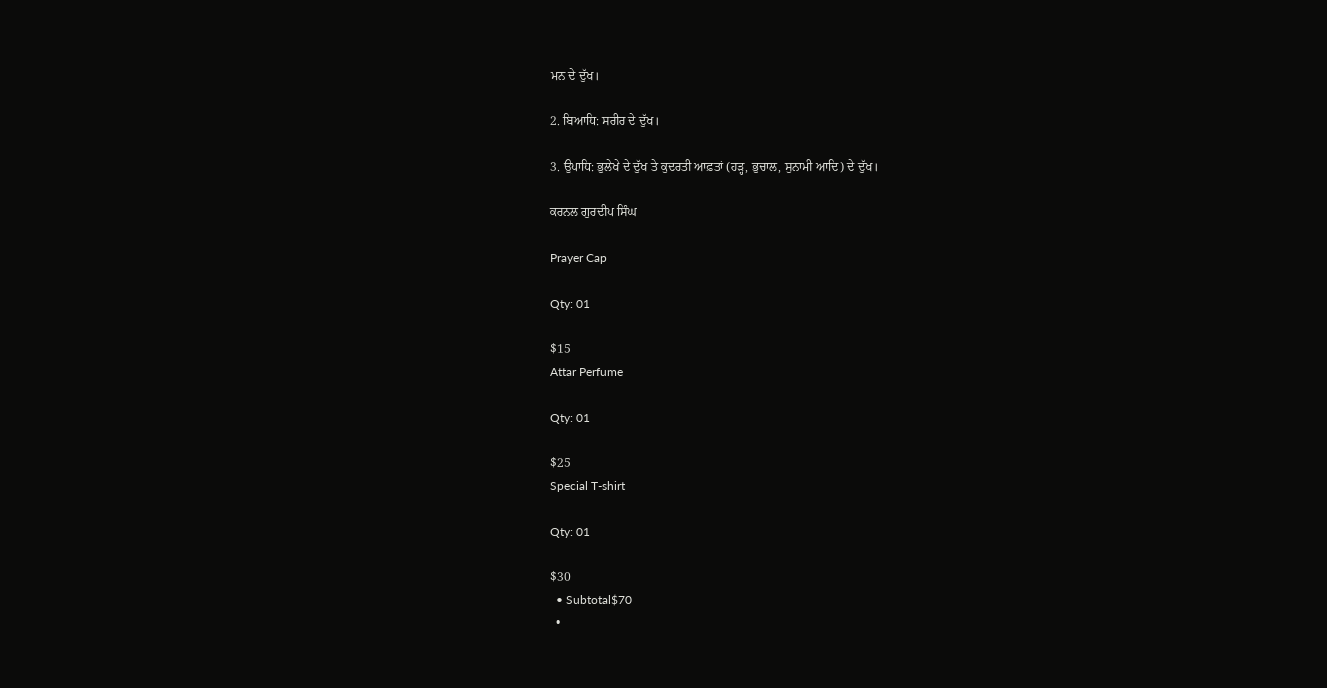ਮਨ ਦੇ ਦੁੱਖ।

2. ਬਿਆਧਿ: ਸਰੀਰ ਦੇ ਦੁੱਖ।

3. ਉਪਾਧਿ: ਭੁਲੇਖੇ ਦੇ ਦੁੱਖ ਤੇ ਕੁਦਰਤੀ ਆਫ਼ਤਾਂ (ਹੜ੍ਹ, ਭੁਚਾਲ, ਸੁਨਾਮੀ ਆਦਿ) ਦੇ ਦੁੱਖ।

ਕਰਨਲ ਗੁਰਦੀਪ ਸਿੰਘ

Prayer Cap

Qty: 01

$15
Attar Perfume

Qty: 01

$25
Special T-shirt

Qty: 01

$30
  • Subtotal$70
  •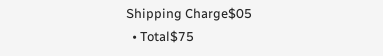Shipping Charge$05
  • Total$75